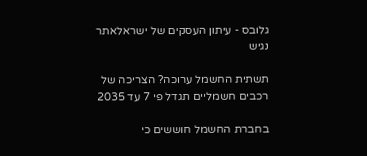גלובס - עיתון העסקים של ישראלאתר נגיש

תשתית החשמל ערוכה? הצריכה של רכבים חשמליים תגדל פי 7 עד 2035

בחברת החשמל חוששים כי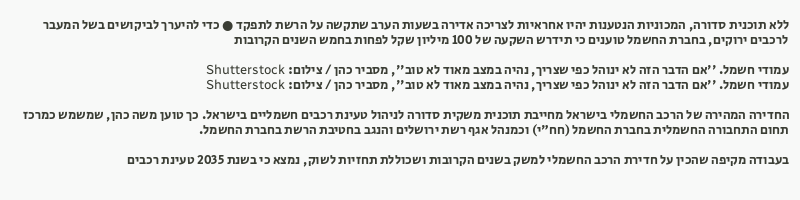ללא תוכנית סדורה, המכוניות הנטענות יהיו אחראיות לצריכה אדירה בשעות הערב שתקשה על הרשת לתפקד ● כדי להיערך לביקושים בשל המעבר לרכבים ירוקים, בחברת החשמל טוענים כי תידרש השקעה של 100 מיליון שקל לפחות בחמש השנים הקרובות

עמודי חשמל. ''אם הדבר הזה לא ינוהל כפי שצריך, נהיה במצב מאוד לא טוב'', מסביר כהן / צילום: Shutterstock
עמודי חשמל. ''אם הדבר הזה לא ינוהל כפי שצריך, נהיה במצב מאוד לא טוב'', מסביר כהן / צילום: Shutterstock

החדירה המהירה של הרכב החשמלי בישראל מחייבת תוכנית משקית סדורה לניהול טעינת רכבים חשמליים בישראל. כך טוען משה כהן, שמשמש כמרכז תחום התחבורה החשמלית בחברת החשמל (חח"י) וכמנהל אגף רשת ירושלים והנגב בחטיבת הרשת בחברת החשמל.

בעבודה מקיפה שהכין על חדירת הרכב החשמלי למשק בשנים הקרובות ושכוללת תחזיות לשוק, נמצא כי בשנת 2035 טעינת רכבים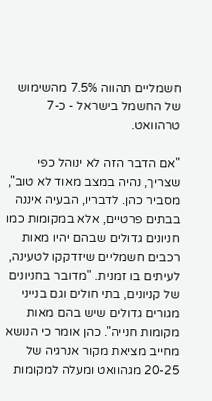חשמליים תהווה 7.5% מהשימוש של החשמל בישראל - כ-7 טרהוואט.

"אם הדבר הזה לא ינוהל כפי שצריך, נהיה במצב מאוד לא טוב", מסביר כהן. לדבריו, הבעיה איננה בבתים פרטיים, אלא במקומות כמו חניונים גדולים שבהם יהיו מאות רכבים חשמליים שיזדקקו לטעינה, לעיתים בו זמנית. "מדובר בחניונים של קניונים, בתי חולים וגם בנייני מגורים גדולים שיש בהם מאות מקומות חנייה". כהן אומר כי הנושא מחייב מציאת מקור אנרגיה של 20-25 מגהוואט ומעלה למקומות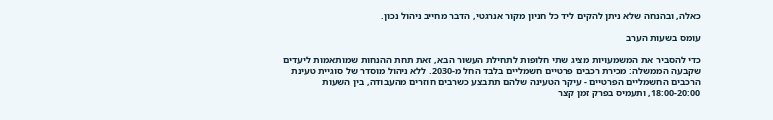כאלה, ובהנחה שלא ניתן להקים ליד כל חניון מקור אנרגטי, הדבר מחייב ניהול נכון.

עומס בשעות הערב

כדי להסביר את המשמעויות מציג שתי חלופות לתחילת העשור הבא, זאת תחת ההנחות שמותאמות ליעדים שקבעה הממשלה: מכירת רכבים פרטיים חשמליים בלבד החל מ-2030. ללא ניהול מוסדר של סוגיית טעינת הרכבים החשמליים הפרטיים - עיקר הטעינה שלהם תתבצע כשרבים חוזרים מהעבודה, בין השעות 18:00-20:00, ותעמיס בפרק זמן קצר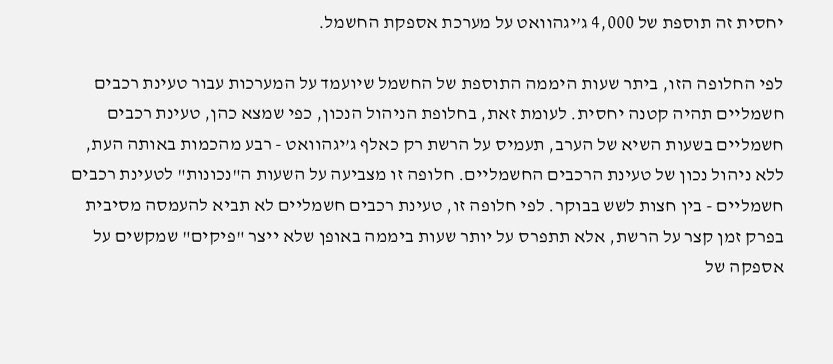יחסית זה תוספת של 4,000 ג’יגהוואט על מערכת אספקת החשמל.

לפי החלופה הזו, ביתר שעות היממה התוספת של החשמל שיועמד על המערכות עבור טעינת רכבים חשמליים תהיה קטנה יחסית. לעומת זאת, בחלופת הניהול הנכון, כפי שמצא כהן, טעינת רכבים חשמליים בשעות השיא של הערב, תעמיס על הרשת רק כאלף ג’יגהוואט - רבע מהכמות באותה העת, ללא ניהול נכון של טעינת הרכבים החשמליים. חלופה זו מצביעה על השעות ה"נכונות" לטעינת רכבים חשמליים - בין חצות לשש בבוקר. לפי חלופה זו, טעינת רכבים חשמליים לא תביא להעמסה מסיבית בפרק זמן קצר על הרשת, אלא תתפרס על יותר שעות ביממה באופן שלא ייצר "פיקים" שמקשים על אספקה של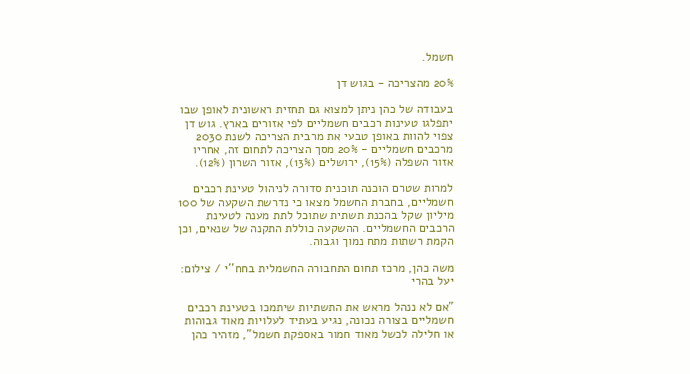חשמל.

20% מהצריכה - בגוש דן

בעבודה של כהן ניתן למצוא גם תחזית ראשונית לאופן שבו יתפלגו טעינות רכבים חשמליים לפי אזורים בארץ. גוש דן צפוי להוות באופן טבעי את מרבית הצריכה לשנת 2030 מרכבים חשמליים - 20% מסך הצריכה לתחום זה, אחריו אזור השפלה (15%), ירושלים (13%), אזור השרון (12%).

למרות שטרם הוכנה תוכנית סדורה לניהול טעינת רכבים חשמליים, בחברת החשמל מצאו כי נדרשת השקעה של 100 מיליון שקל בהכנת תשתית שתוכל לתת מענה לטעינת הרכבים החשמליים. ההשקעה כוללת התקנה של שנאים, וכן הקמת רשתות מתח נמוך וגבוה.

משה כהן, מרכז תחום התחבורה החשמלית בחח''י / צילום: יעל בהרי

"אם לא ננהל מראש את התשתיות שיתמכו בטעינת רכבים חשמליים בצורה נכונה, נגיע בעתיד לעלויות מאוד גבוהות או חלילה לכשל מאוד חמור באספקת חשמל", מזהיר כהן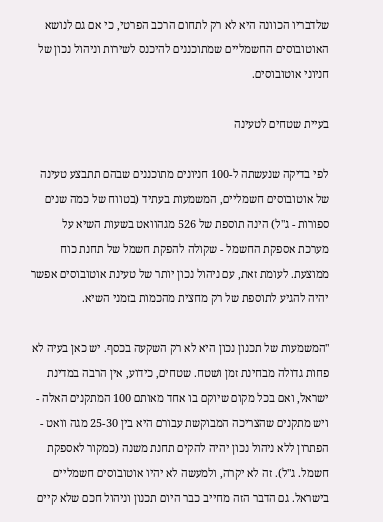שלדבריו הכוונה היא לא רק לתחום הרכב הפרטי, כי אם גם לנושא האוטובוסים החשמליים שמתוכננים להיכנס לשירות וניהול נכון של חניוני אוטובוסים.

בעיית שטחים לטעינה

לפי בדיקה שנעשתה ל-100 חניונים מתוכננים שבהם תתבצע טעינה של אוטובוסים חשמליים, המשמעות בעתיד (בטווח של כמה שנים ספורות - ג"ל) הינה תוספת של 526 מגהוואט בשעות השיא על מערכת אספקת החשמל - שקולה להפקת חשמל של תחנת כוח ממוצעת. לעומת זאת, עם ניהול נכון יותר של טעינת אוטובוסים אפשר יהיה להגיע לתוספת של רק מחצית מהכמות בזמני השיא.

"המשמעות של תכנון נכון היא לא רק השקעה בכסף. יש כאן בעיה לא פחות גדולה מבחינת זמן ושטח. שטחים, כידוע, אין הרבה במדינת ישראל, ואם בכל מקום שיוקם בו אחד מאותם 100 המתקנים האלה - ויש מתקנים שהצריכה המבוקשת עבורם היא בין 25-30 מגה וואט - הפתרון ללא ניהול נכון יהיה להקים תחנת משנה (כמקור לאספקת חשמל. ג"ל). זה לא יקרה, ולמעשה לא יהיו אוטובוסים חשמליים בישראל. גם הדבר הזה מחייב כבר היום תכנון וניהול חכם שלא קיים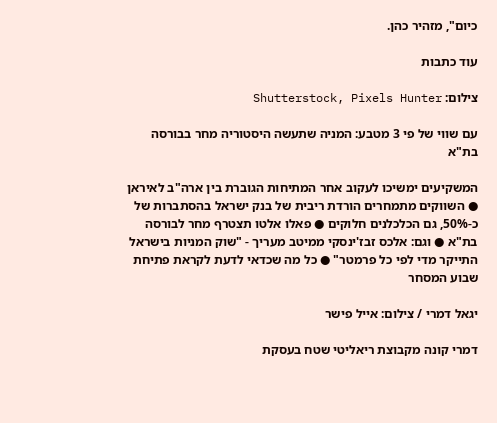כיום", מזהיר כהן.

עוד כתבות

צילום: Shutterstock, Pixels Hunter

עם שווי של פי 3 מטבע: המניה שתעשה היסטוריה מחר בבורסה בת"א

המשקיעים ימשיכו לעקוב אחר המתיחות הגוברת בין ארה"ב לאיראן ● השווקים מתמחרים הורדת ריבית של בנק ישראל בהסתברות של כ-50%, גם הכלכלנים חלוקים ● פאלו אלטו תצטרף מחר לבורסה בת"א ● וגם: אלכס זבז'ינסקי ממיטב מעריך - "שוק המניות בישראל התייקר מדי לפי כל פרמטר" ● כל מה שכדאי לדעת לקראת פתיחת שבוע המסחר

יגאל דמרי / צילום: אייל פישר

דמרי קונה מקבוצת ריאליטי שטח בעסקת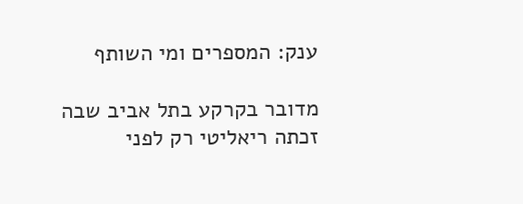ענק: המספרים ומי השותף

מדובר בקרקע בתל אביב שבה זכתה ריאליטי רק לפני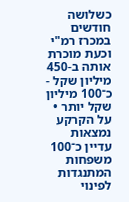כשלושה חודשים במכרז רמ"י וכעת מוכרת אותה ב-450 מיליון שקל - כ־100 מיליון שקל יותר • על הקרקע נמצאות עדיין כ־100 משפחות המתנגדות לפינוי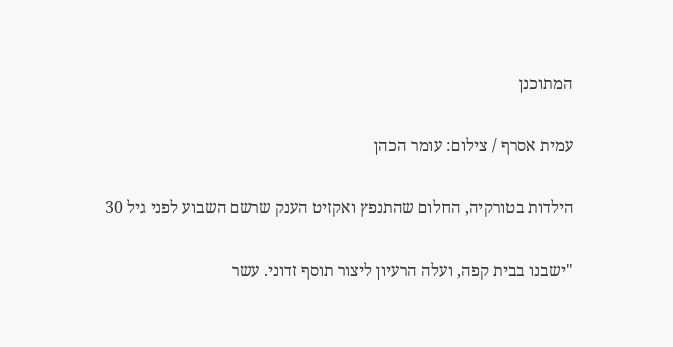המתוכנן

עמית אסרף / צילום: עומר הכהן

הילדות בטורקיה, החלום שהתנפץ ואקזיט הענק שרשם השבוע לפני גיל 30

"ישבנו בבית קפה, ועלה הרעיון ליצור תוסף זדוני. עשר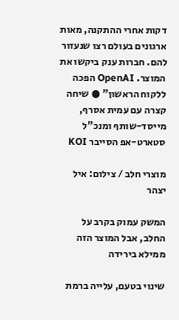דקות אחרי ההתקנה, מאות ארגונים בעולם רצו שנעזור להם. חברות ענק ביקשו את המוצר. OpenAI הפכה ללקוח הראשון" ● שיחה קצרה עם עמית אסרף, מייסד-שותף ומנכ"ל סטארט-אפ הסייבר KOI

מוצרי חלב / צילום: איל יצהר

המשק עמוק בקרב על החלב, אבל המוצר הזה ממילא בירידה

שינוי בטעם, עלייה ברמת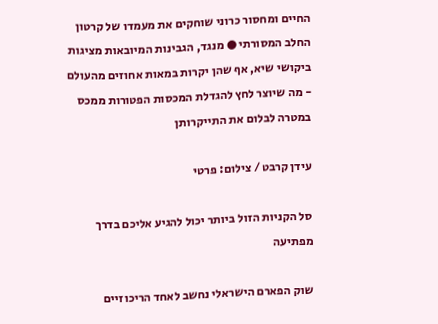החיים ומחסור כרוני שוחקים את מעמדו של קרטון החלב המסורתי ● מנגד, הגבינות המיובאות מציגות ביקושי שיא, אף שהן יקרות במאות אחוזים מהעולם - מה שיוצר לחץ להגדלת המכסות הפטורות ממכס במטרה לבלום את התייקרותן

עידן קרבט / צילום: פרטי

סל הקניות הזול ביותר יכול להגיע אליכם בדרך מפתיעה

שוק הפארם הישראלי נחשב לאחד הריכוזיים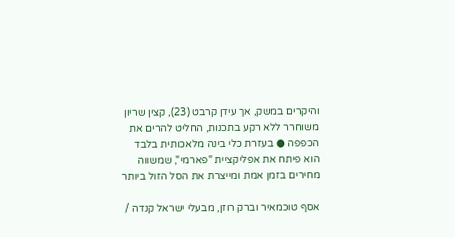והיקרים במשק, אך עידן קרבט (23), קצין שריון משוחרר ללא רקע בתכנות, החליט להרים את הכפפה ● בעזרת כלי בינה מלאכותית בלבד הוא פיתח את אפליקציית "פארמי", שמשווה מחירים בזמן אמת ומייצרת את הסל הזול ביותר

אסף טוכמאיר וברק רוזן, מבעלי ישראל קנדה /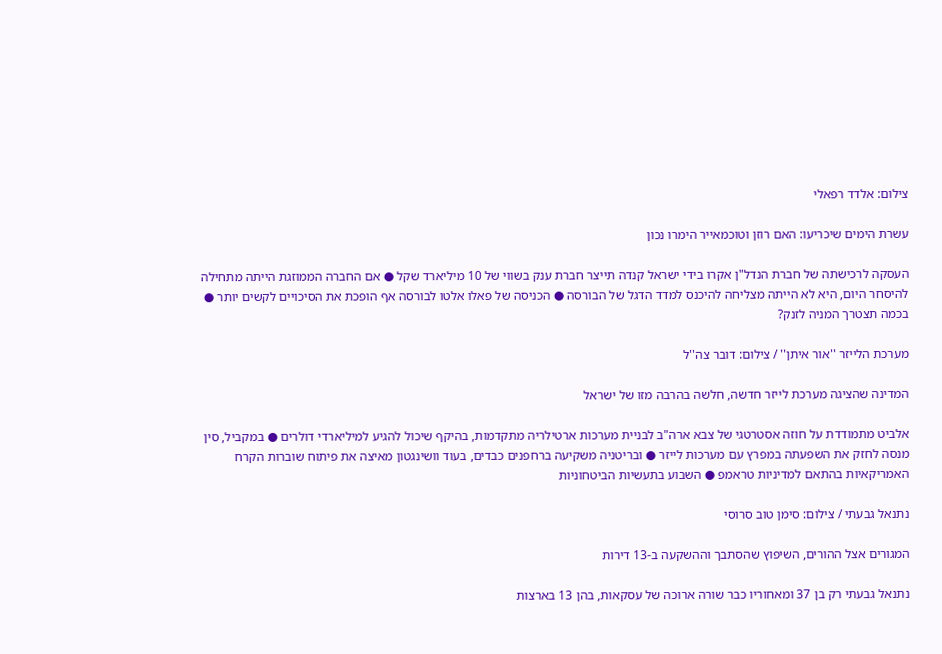צילום: אלדד רפאלי

עשרת הימים שיכריעו: האם רוזן וטוכמאייר הימרו נכון

העסקה לרכישתה של חברת הנדל"ן אקרו בידי ישראל קנדה תייצר חברת ענק בשווי של 10 מיליארד שקל ● אם החברה הממוזגת הייתה מתחילה להיסחר היום, היא לא הייתה מצליחה להיכנס למדד הדגל של הבורסה ● הכניסה של פאלו אלטו לבורסה אף הופכת את הסיכויים לקשים יותר ● בכמה תצטרך המניה לזנק?

מערכת הלייזר ''אור איתן'' / צילום: דובר צה''ל

המדינה שהציגה מערכת לייזר חדשה, חלשה בהרבה מזו של ישראל

אלביט מתמודדת על חוזה אסטרטגי של צבא ארה"ב לבניית מערכות ארטילריה מתקדמות, בהיקף שיכול להגיע למיליארדי דולרים ● במקביל, סין מנסה לחזק את השפעתה במפרץ עם מערכות לייזר ● ובריטניה משקיעה ברחפנים כבדים, בעוד וושינגטון מאיצה את פיתוח שוברות הקרח האמריקאיות בהתאם למדיניות טראמפ ● השבוע בתעשיות הביטחוניות

נתנאל גבעתי / צילום: סימן טוב סרוסי

המגורים אצל ההורים, השיפוץ שהסתבך וההשקעה ב-13 דירות

נתנאל גבעתי רק בן 37 ומאחוריו כבר שורה ארוכה של עסקאות, בהן 13 בארצות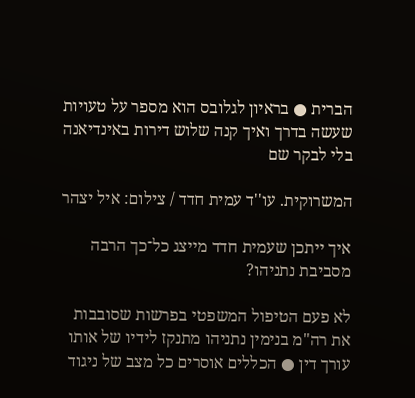הברית ● בראיון לגלובס הוא מספר על טעויות שעשה בדרך ואיך קנה שלוש דירות באינדיאנה בלי לבקר שם

המשרוקית. עו''ד עמית חדד / צילום: איל יצהר

איך ייתכן שעמית חדד מייצג כל־כך הרבה מסביבת נתניהו?

לא פעם הטיפול המשפטי בפרשות שסובבות את רה"מ בנימין נתניהו מתנקז לידיו של אותו עורך דין ● הכללים אוסרים כל מצב של ניגוד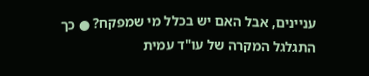עניינים, אבל האם יש בכלל מי שמפקח? ● כך התגלגל המקרה של עו"ד עמית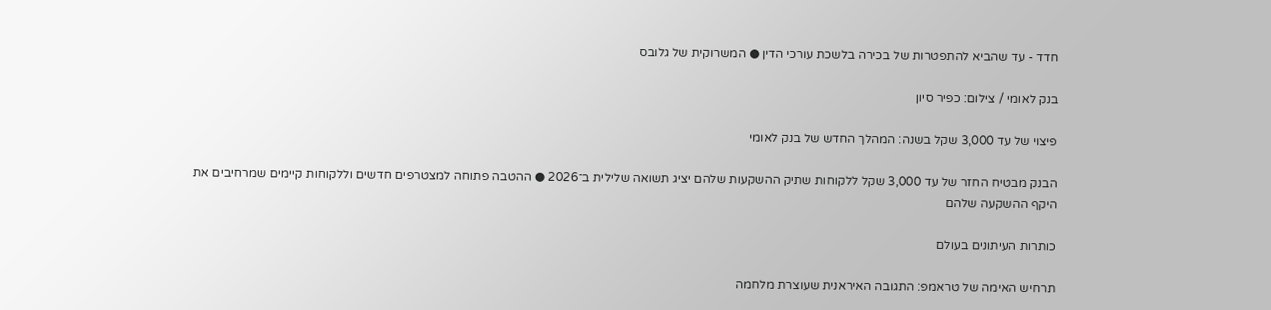חדד - עד שהביא להתפטרות של בכירה בלשכת עורכי הדין ● המשרוקית של גלובס

בנק לאומי / צילום: כפיר סיון

פיצוי של עד 3,000 שקל בשנה: המהלך החדש של בנק לאומי

הבנק מבטיח החזר של עד 3,000 שקל ללקוחות שתיק ההשקעות שלהם יציג תשואה שלילית ב־2026 ● ההטבה פתוחה למצטרפים חדשים וללקוחות קיימים שמרחיבים את היקף ההשקעה שלהם

כותרות העיתונים בעולם

תרחיש האימה של טראמפ: התגובה האיראנית שעוצרת מלחמה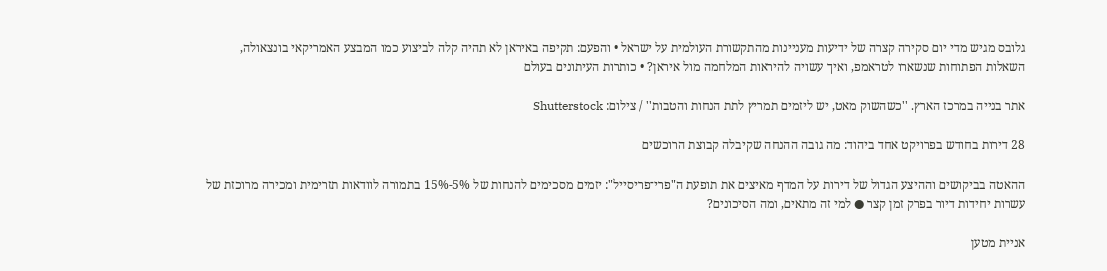גלובס מגיש מדי יום סקירה קצרה של ידיעות מעניינות מהתקשורת העולמית על ישראל • והפעם: תקיפה באיראן לא תהיה קלה לביצוע כמו המבצע האמריקאי בונצאולה, השאלות הפתוחות שנשארו לטראמפ, ואיך עשויה להיראות המלחמה מול איראן? • כותרות העיתונים בעולם

אתר בנייה במרכז הארץ. ''כשהשוק מאט, יש ליזמים תמריץ לתת הנחות והטבות'' / צילום: Shutterstock

28 דירות בחודש בפרויקט אחד ביהוד: מה גובה ההנחה שקיבלה קבוצת הרוכשים

ההאטה בביקושים וההיצע הגדול של דירות על המדף מאיצים את תופעת ה"פרי־פריסייל": יזמים מסכימים להנחות של 5%-15% בתמורה לוודאות תזרימית ומכירה מרוכזת של עשרות יחידות דיור בפרק זמן קצר ● למי זה מתאים, ומה הסיכונים?

אניית מטען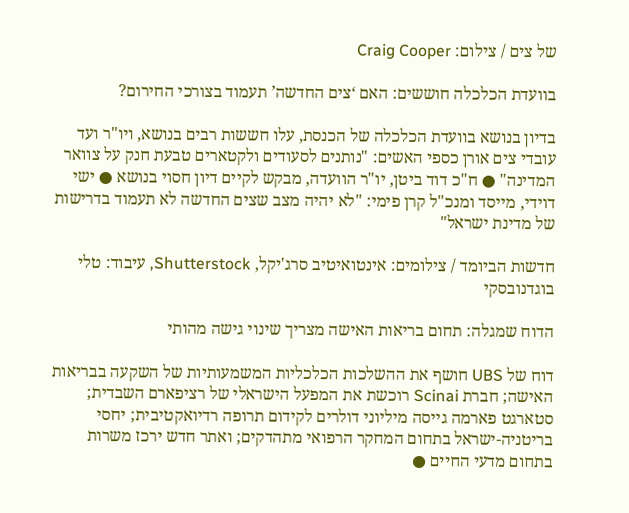של צים / צילום: Craig Cooper

בוועדת הכלכלה חוששים: האם ‘צים החדשה’ תעמוד בצורכי החירום?

בדיון בנושא בוועדת הכלכלה של הכנסת, עלו חששות רבים בנושא, ויו"ר ועד עובדי צים אורן כספי האשים: "נותנים לסעודים ולקטארים טבעת חנק על צוואר המדינה" ● ח"כ דוד ביטן, יו"ר הוועדה, מבקש לקיים דיון חסוי בנושא ● ישי דוידי, מייסד ומנכ"ל קרן פימי: "לא יהיה מצב שצים החדשה לא תעמוד בדרישות של מדינת ישראל"

חדשות הביומד / צילומים: אינטואיטיב סרג'יקל, Shutterstock, עיבוד: טלי בוגדנובסקי

הדוח שמגלה: תחום בריאות האישה מצריך שינוי גישה מהותי

דוח של UBS חושף את ההשלכות הכלכליות המשמעותיות של השקעה בבריאות האישה; חברת Scinai רוכשת את המפעל הישראלי של רציפארם השבדית; סטארגט פארמה גייסה מיליוני דולרים לקידום תרופה רדיואקטיבית; יחסי בריטניה-ישראל בתחום המחקר הרפואי מתהדקים; ואתר חדש ירכז משרות בתחום מדעי החיים ●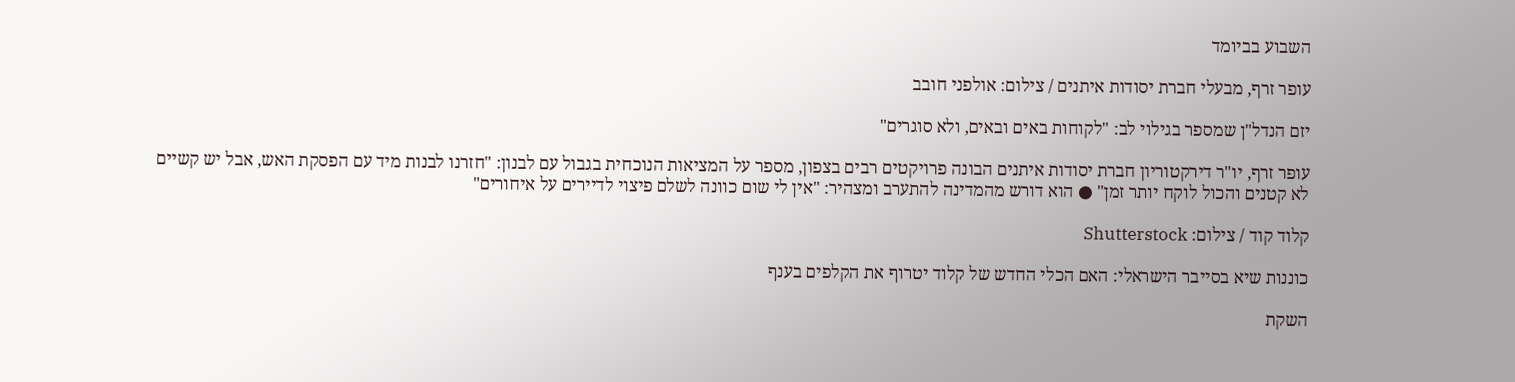השבוע בביומד

עופר זרף, מבעלי חברת יסודות איתנים / צילום: אולפני חובב

יזם הנדל"ן שמספר בגילוי לב: "לקוחות באים ובאים, ולא סוגרים"

עופר זרף, יו"ר דירקטוריון חברת יסודות איתנים הבונה פרויקטים רבים בצפון, מספר על המציאות הנוכחית בגבול עם לבנון: "חזרנו לבנות מיד עם הפסקת האש, אבל יש קשיים לא קטנים והכול לוקח יותר זמן" ● הוא דורש מהמדינה להתערב ומצהיר: "אין לי שום כוונה לשלם פיצוי לדיירים על איחורים"

קלוד קוד / צילום: Shutterstock

כוננות שיא בסייבר הישראלי: האם הכלי החדש של קלוד יטרוף את הקלפים בענף

השקת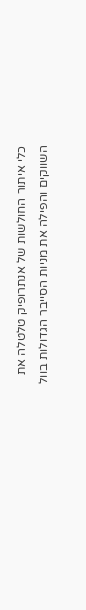כלי איתור החולשות של אנתרופיק טלטלה את השווקים והפילה את מניות הסייבר הגדולות בוול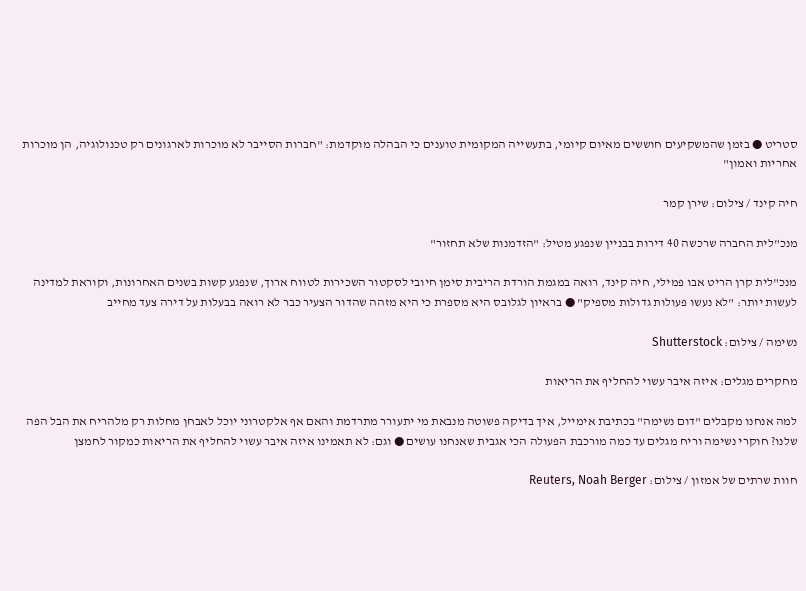סטריט ● בזמן שהמשקיעים חוששים מאיום קיומי, בתעשייה המקומית טוענים כי הבהלה מוקדמת: "חברות הסייבר לא מוכרות לארגונים רק טכנולוגיה, הן מוכרות אחריות ואמון"

חיה קינד / צילום: שירן קמר

מנכ"לית החברה שרכשה 40 דירות בבניין שנפגע מטיל: "הזדמנות שלא תחזור"

מנכ"לית קרן הריט אבו פמילי, חיה קינד, רואה במגמת הורדת הריבית סימן חיובי לסקטור השכירות לטווח ארוך, שנפגע קשות בשנים האחרונות, וקוראת למדינה לעשות יותר: "לא נעשו פעולות גדולות מספיק" ● בראיון לגלובס היא מספרת כי היא מזהה שהדור הצעיר כבר לא רואה בבעלות על דירה צעד מחייב

נשימה / צילום: Shutterstock

מחקרים מגלים: איזה איבר עשוי להחליף את הריאות

למה אנחנו מקבלים "דום נשימה" בכתיבת אימייל, איך בדיקה פשוטה מנבאת מי יתעורר מתרדמת והאם אף אלקטרוני יוכל לאבחן מחלות רק מלהריח את הבל הפה שלנו? חוקרי נשימה וריח מגלים עד כמה מורכבת הפעולה הכי אגבית שאנחנו עושים ● וגם: לא תאמינו איזה איבר עשוי להחליף את הריאות כמקור לחמצן

חוות שרתים של אמזון / צילום: Reuters, Noah Berger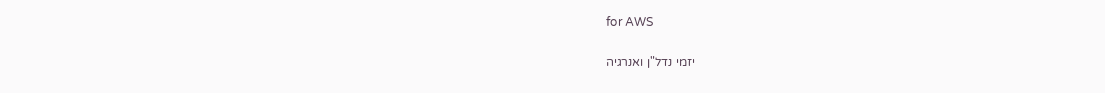for AWS

יזמי נדל"ן ואנרגיה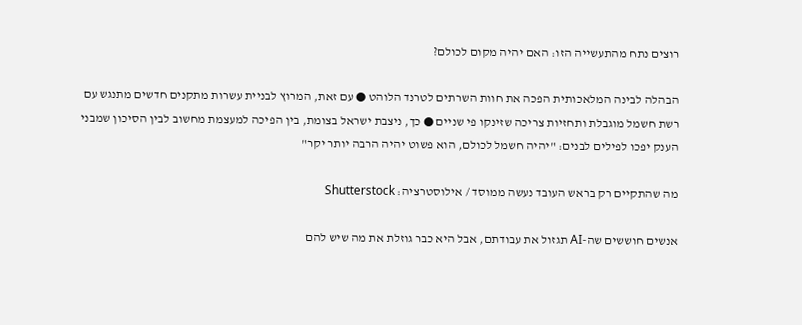רוצים נתח מהתעשייה הזו: האם יהיה מקום לכולם?

הבהלה לבינה המלאכותית הפכה את חוות השרתים לטרנד הלוהט ● עם זאת, המרוץ לבניית עשרות מתקנים חדשים מתנגש עם רשת חשמל מוגבלת ותחזיות צריכה שזינקו פי שניים ● כך, ניצבת ישראל בצומת, בין הפיכה למעצמת מחשוב לבין הסיכון שמבני הענק יפכו לפילים לבנים: "יהיה חשמל לכולם, הוא פשוט יהיה הרבה יותר יקר"

מה שהתקיים רק בראש העובד נעשה ממוסד / אילוסטרציה: Shutterstock

אנשים חוששים שה-AI תגזול את עבודתם, אבל היא כבר גוזלת את מה שיש להם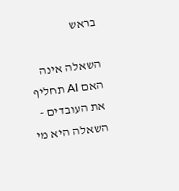בראש

השאלה אינה האם AI תחליף את העובדים - השאלה היא מי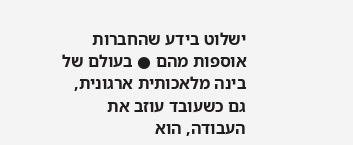ישלוט בידע שהחברות אוספות מהם ● בעולם של בינה מלאכותית ארגונית, גם כשעובד עוזב את העבודה, הוא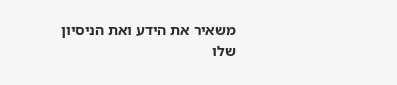משאיר את הידע ואת הניסיון שלו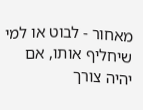מאחור - לבוט או למי שיחליף אותו, אם יהיה צורך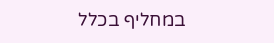במחליף בכלל